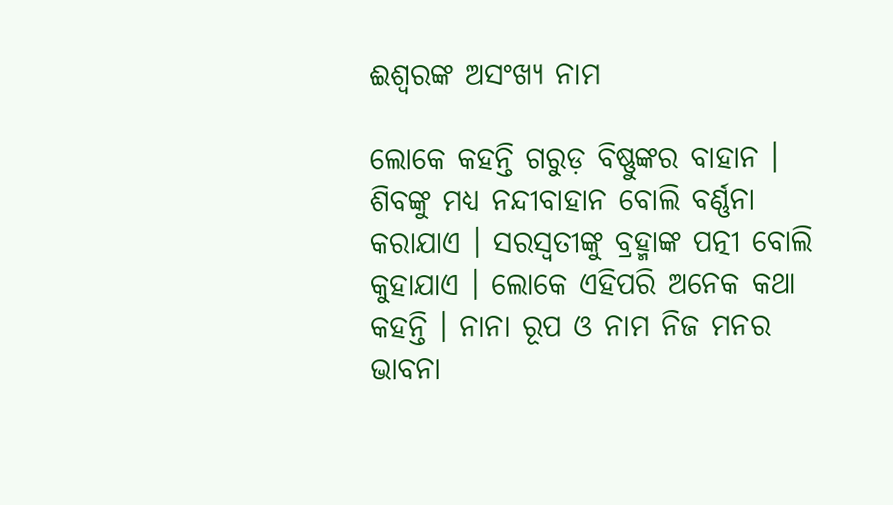ଈଶ୍ୱରଙ୍କ ଅସଂଖ୍ୟ ନାମ

ଲୋକେ କହନ୍ତି ଗରୁଡ଼ ବିଷ୍ଣୁଙ୍କର ବାହାନ । ଶିବଙ୍କୁ ମଧ୍ୟ ନନ୍ଦୀବାହାନ ବୋଲି ବର୍ଣ୍ଣନା କରାଯାଏ । ସରସ୍ୱତୀଙ୍କୁ ବ୍ରହ୍ମାଙ୍କ ପତ୍ନୀ ବୋଲି କୁହାଯାଏ । ଲୋକେ ଏହିପରି ଅନେକ କଥା କହନ୍ତି । ନାନା ରୂପ ଓ ନାମ ନିଜ ମନର ଭାବନା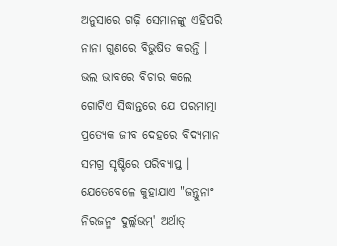ଅନୁସାରେ ଗଢ଼ି ସେମାନଙ୍କୁ ଏହିପରି ନାନା ଗୁଣରେ ବିଭୁଷିତ କରନ୍ତି । ଭଲ ଭାବରେ ବିଚାର କଲେ ଗୋଟିଏ ସିଦ୍ଧାନ୍ତରେ ଯେ ପରମାତ୍ମା ପ୍ରତ୍ୟେକ ଜୀବ ଦେହରେ ବିଦ୍ୟମାନ ସମଗ୍ର ସୃଷ୍ଟିରେ ପରିବ୍ୟାପ୍ତ । ଯେତେବେଳେ କୁହାଯାଏ "ଜନ୍ତୁନାଂ ନିରଜନ୍ମଂ ଦୁର୍ଲ୍ଲଭମ୍' ଅର୍ଥାତ୍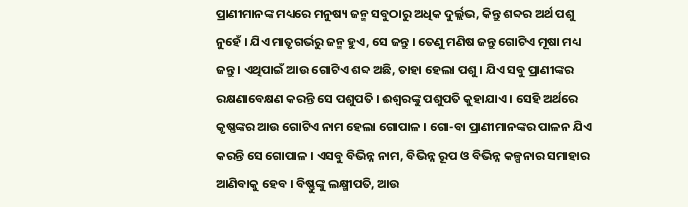ପ୍ରାଣୀମାନଙ୍କ ମଧ୍ୟରେ ମନୁଷ୍ୟ ଜନ୍ମ ସବୁଠାରୁ ଅଧିକ ଦୁର୍ଲ୍ଲଭ, କିନ୍ତୁ ଶବ୍ଦର ଅର୍ଥ ପଶୁ ନୁହେଁ । ଯିଏ ମାତୃଗର୍ଭରୁ ଜନ୍ମ ହୁଏ, ସେ ଜନ୍ତୁ । ତେଣୁ ମଣିଷ ଜନ୍ତୁ ଗୋଟିଏ ମୂଷା ମଧ୍ୟ ଜନ୍ତୁ । ଏଥିପାଇଁ ଆଉ ଗୋଟିଏ ଶବ୍ଦ ଅଛି, ତାହା ହେଲା ପଶୁ । ଯିଏ ସବୁ ପ୍ରାଣୀଙ୍କର ରକ୍ଷଣାବେକ୍ଷଣ କରନ୍ତି ସେ ପଶୁପତି । ଈଶ୍ୱରଙ୍କୁ ପଶୁପତି କୁହାଯାଏ । ସେହି ଅର୍ଥରେ କୃଷ୍ଣଙ୍କର ଆଉ ଗୋଟିଏ ନାମ ହେଲା ଗୋପାଳ । ଗୋ-ବା ପ୍ରାଣୀମାନଙ୍କର ପାଳନ ଯିଏ କରନ୍ତି ସେ ଗୋପାଳ । ଏସବୁ ବିଭିନ୍ନ ନାମ, ବିଭିନ୍ନ ରୂପ ଓ ବିଭିନ୍ନ କଳ୍ପନାର ସମାହାର ଆଣିବାକୁ ହେବ । ବିଷ୍ଣୁଙ୍କୁ ଲକ୍ଷ୍ମୀପତି, ଆଉ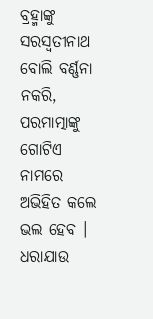ବ୍ରହ୍ମାଙ୍କୁ ସରସ୍ୱତୀନାଥ ବୋଲି ବର୍ଣ୍ଣନା ନକରି, ପରମାତ୍ମାଙ୍କୁ ଗୋଟିଏ ନାମରେ ଅଭିହିତ କଲେ ଭଲ ହେବ । ଧରାଯାଉ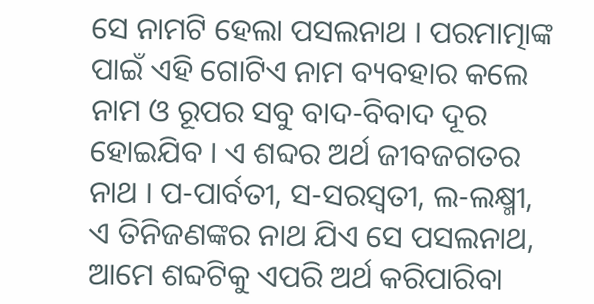ସେ ନାମଟି ହେଲା ପସଲନାଥ । ପରମାତ୍ମାଙ୍କ ପାଇଁ ଏହି ଗୋଟିଏ ନାମ ବ୍ୟବହାର କଲେ ନାମ ଓ ରୂପର ସବୁ ବାଦ-ବିବାଦ ଦୂର ହୋଇଯିବ । ଏ ଶବ୍ଦର ଅର୍ଥ ଜୀବଜଗତର ନାଥ । ପ-ପାର୍ବତୀ, ସ-ସରସ୍ୱତୀ, ଲ-ଲକ୍ଷ୍ମୀ, ଏ ତିନିଜଣଙ୍କର ନାଥ ଯିଏ ସେ ପସଲନାଥ, ଆମେ ଶବ୍ଦଟିକୁ ଏପରି ଅର୍ଥ କରିପାରିବା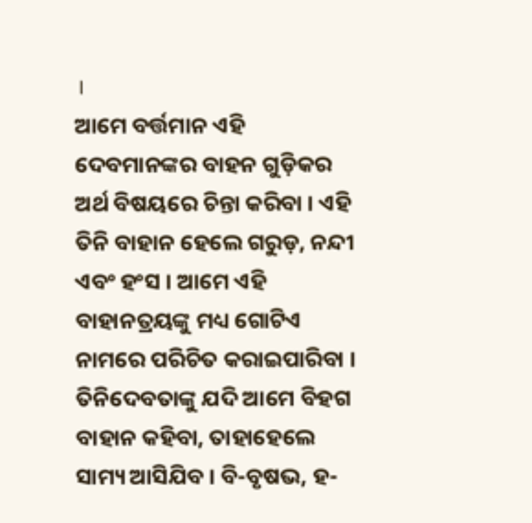।
ଆମେ ବର୍ତ୍ତମାନ ଏହି ଦେବମାନଙ୍କର ବାହନ ଗୁଡ଼ିକର ଅର୍ଥ ବିଷୟରେ ଚିନ୍ତା କରିବା । ଏହି ତିନି ବାହାନ ହେଲେ ଗରୁଡ଼, ନନ୍ଦୀ ଏବଂ ହଂସ । ଆମେ ଏହି ବାହାନତ୍ରୟଙ୍କୁ ମଧ୍ୟ ଗୋଟିଏ ନାମରେ ପରିଚିତ କରାଇପାରିବା । ତିନିଦେବତାଙ୍କୁ ଯଦି ଆମେ ବିହଗ ବାହାନ କହିବା, ତାହାହେଲେ ସାମ୍ୟ ଆସିଯିବ । ବି-ବୃଷଭ, ହ-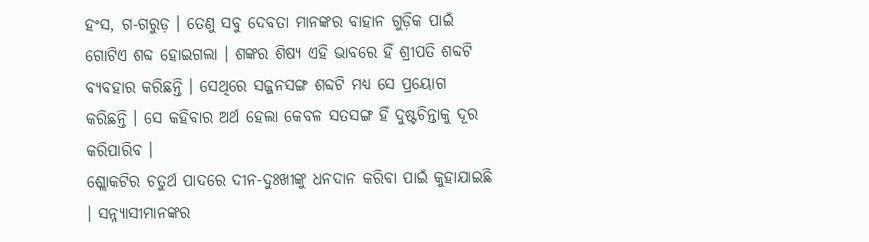ହଂସ, ଗ-ଗରୁଡ଼ । ତେଣୁ ସବୁ ଦେବତା ମାନଙ୍କର ବାହାନ ଗୁଡ଼ିକ ପାଇଁ ଗୋଟିଏ ଶବ୍ଦ ହୋଇଗଲା । ଶଙ୍କର ଶିଷ୍ୟ ଏହି ଭାବରେ ହିଁ ଶ୍ରୀପତି ଶବ୍ଦଟି ବ୍ୟବହାର କରିଛନ୍ତି । ସେଥିରେ ସଜ୍ଜନସଙ୍ଗ ଶବ୍ଦଟି ମଧ୍ୟ ସେ ପ୍ରୟୋଗ କରିଛନ୍ତି । ସେ କହିବାର ଅର୍ଥ ହେଲା କେବଳ ସତସଙ୍ଗ ହିଁ ଦୁଷ୍ଟଚିନ୍ତାକୁ ଦୂର କରିପାରିବ ।
ଶ୍ଲୋକଟିର ଚତୁର୍ଥ ପାଦରେ ଦୀନ-ଦୁଃଖୀଙ୍କୁ ଧନଦାନ କରିବା ପାଇଁ କୁହାଯାଇଛି । ସନ୍ନ୍ୟାସୀମାନଙ୍କର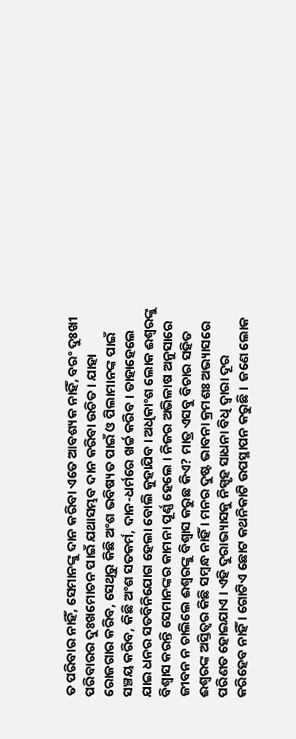ତ ପରିବାର ନାହିଁ, ସେମାନଙ୍କୁ ଦାନ କରିବା ଏତେ ଆବଶ୍ୟକ ନାହିଁ, ବରଂ ଦୁଃଖୀ ପରିବାରର ଦୁଃଖମୋଚନ ପାଇଁ ଯଥାସମ୍ଭବ ଦାନ କରିବା ଉଚିତ । ଯାହା ରୋଜଗାର କରିବ, ସେଥିରୁ କିଛି ଅଂଶ ଭବିଷ୍ୟତ ପାଇଁ ଓ ପିଲାମାନଙ୍କ ପାଇଁ ସଞ୍ଚୟ କରିବ, କିଛି ଅଂଶ ସତକର୍ମ, ଦାନ-ଧର୍ମରେ ଖର୍ଚ୍ଚ କରିବ । ତାହାହେଲେ ଯାଇ ଧନର ସତବିନିଯୋଗ ହେଲା ବୋଲି କୁହାଯିବ । ଅଧିକାଂଶ ଲୋକ ଈଶ୍ୱରଙ୍କୁ ବିଶ୍ୱାସ କରନ୍ତି ସେମାନଙ୍କର କାମନା ପୂର୍ଣ୍ଣ ହେଲେ । ନିଜର ଅଭିଳାଷ ଅନୁସାରେ ଜୀବନ ନ ଚାଲିଲେ ଈଶ୍ୱରଙ୍କୁ ବିଶ୍ୱାସ କରୁଛ କିଏ? ମାତ୍ର ଏସବୁ ବିଚାର ସହିତ ଈଶ୍ୱରଙ୍କ ଅସ୍ତିତ୍ୱର କିଛି ସମ୍ବନ୍ଧ ନାହିଁ । ମନର ଦୁଷ୍ଟ ଭାବନା କ୍ରମଶଃ ଅଭ୍ୟାସରେ ପରିଣତ ହୋଇଯାଏ । ଏହି ଦୁରାଭ୍ୟାସକୁ ନିସ୍ପୃହ ସାଧନା ବିଧି ଦ୍ୱାରା ଦୂର କରିହେବ ନାହିଁ । ଗୋଟିଏ ଛୋଟ କଥନିକାଟି ଉପସ୍ଥାପନ କରୁଛି ।  ଜଣେ ଲୋକ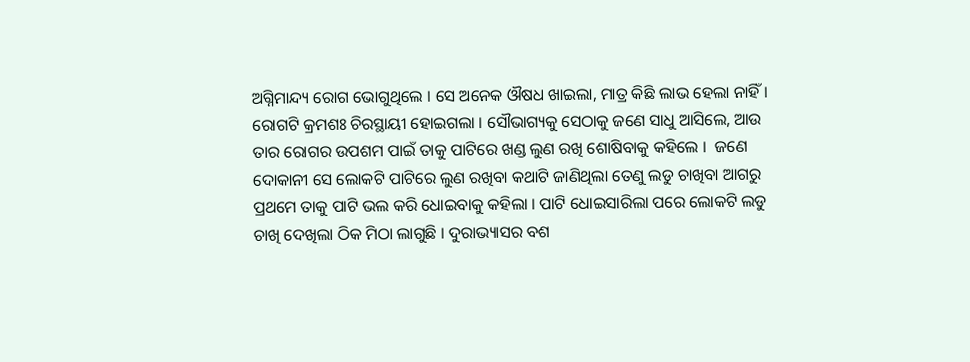ଅଗ୍ନିମାନ୍ଦ୍ୟ ରୋଗ ଭୋଗୁଥିଲେ । ସେ ଅନେକ ଔଷଧ ଖାଇଲା, ମାତ୍ର କିଛି ଲାଭ ହେଲା ନାହିଁ । ରୋଗଟି କ୍ରମଶଃ ଚିରସ୍ଥାୟୀ ହୋଇଗଲା । ସୌଭାଗ୍ୟକୁ ସେଠାକୁ ଜଣେ ସାଧୁ ଆସିଲେ, ଆଉ ତାର ରୋଗର ଉପଶମ ପାଇଁ ତାକୁ ପାଟିରେ ଖଣ୍ଡ ଲୁଣ ରଖି ଶୋଷିବାକୁ କହିଲେ ।  ଜଣେ ଦୋକାନୀ ସେ ଲୋକଟି ପାଟିରେ ଲୁଣ ରଖିବା କଥାଟି ଜାଣିଥିଲା ତେଣୁ ଲଡୁ ଚାଖିବା ଆଗରୁ ପ୍ରଥମେ ତାକୁ ପାଟି ଭଲ କରି ଧୋଇବାକୁ କହିଲା । ପାଟି ଧୋଇସାରିଲା ପରେ ଲୋକଟି ଲଡୁ ଚାଖି ଦେଖିଲା ଠିକ ମିଠା ଲାଗୁଛି । ଦୁରାଭ୍ୟାସର ବଶ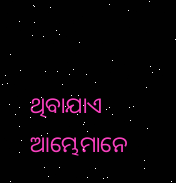ଥିବାଯାଏ ଆମ୍ଭେମାନେ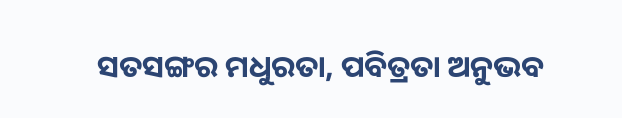ସତସଙ୍ଗର ମଧୁରତା, ପବିତ୍ରତା ଅନୁଭବ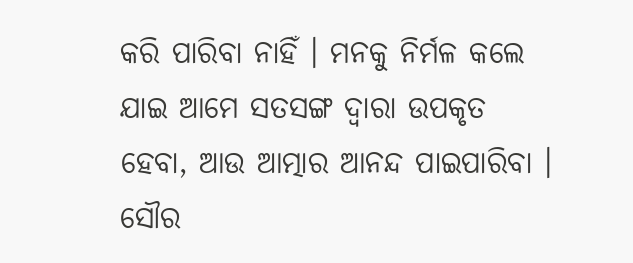କରି ପାରିବା ନାହିଁ । ମନକୁ ନିର୍ମଳ କଲେ ଯାଇ ଆମେ ସତସଙ୍ଗ ଦ୍ୱାରା ଉପକୃତ ହେବା, ଆଉ ଆତ୍ମାର ଆନନ୍ଦ ପାଇପାରିବା ।
ସୌର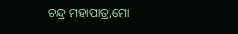ଚନ୍ଦ୍ର ମହାପାତ୍ର,ମୋ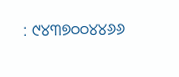: ୯୪୩୭୦୦୪୪୬୬